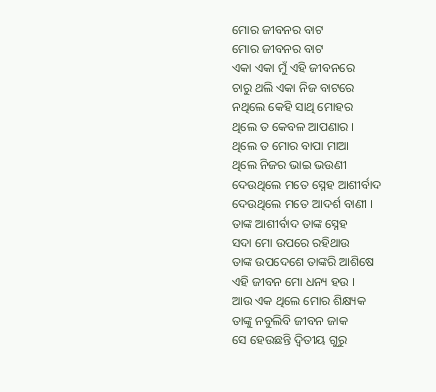ମୋର ଜୀବନର ବାଟ
ମୋର ଜୀବନର ବାଟ
ଏକା ଏକା ମୁଁ ଏହି ଜୀବନରେ
ଚାରୁ ଥଲି ଏକା ନିଜ ବାଟରେ
ନଥିଲେ କେହି ସାଥି ମୋହର
ଥିଲେ ତ କେବଳ ଆପଣାର ।
ଥିଲେ ତ ମୋର ବାପା ମାଆ
ଥିଲେ ନିଜର ଭାଇ ଭଉଣୀ
ଦେଉଥିଲେ ମତେ ସ୍ନେହ ଆଶୀର୍ବାଦ
ଦେଉଥିଲେ ମତେ ଆଦର୍ଶ ବାଣୀ ।
ତାଙ୍କ ଆଶୀର୍ବାଦ ତାଙ୍କ ସ୍ନେହ
ସଦା ମୋ ଉପରେ ରହିଥାଉ
ତାଙ୍କ ଉପଦେଶେ ତାଙ୍କରି ଆଶିଷେ
ଏହି ଜୀବନ ମୋ ଧନ୍ୟ ହଉ ।
ଆଉ ଏକ ଥିଲେ ମୋର ଶିକ୍ଷ୍ୟକ
ତାଙ୍କୁ ନବୁଲିବି ଜୀବନ ଜାକ
ସେ ହେଉଛନ୍ତି ଦ୍ବିତୀୟ ଗୁରୁ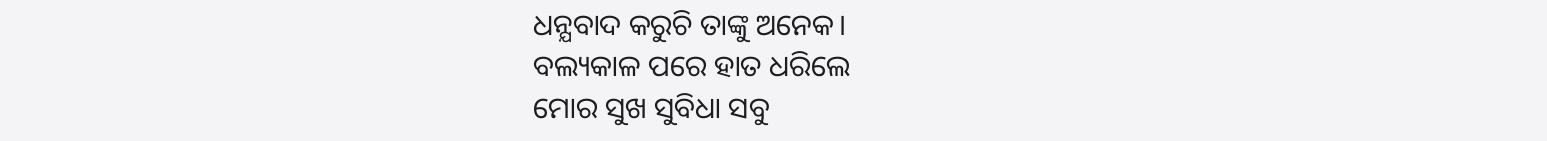ଧନ୍ଯବାଦ କରୁଚି ତାଙ୍କୁ ଅନେକ।
ବଲ୍ୟକାଳ ପରେ ହାତ ଧରିଲେ
ମୋର ସୁଖ ସୁବିଧା ସବୁ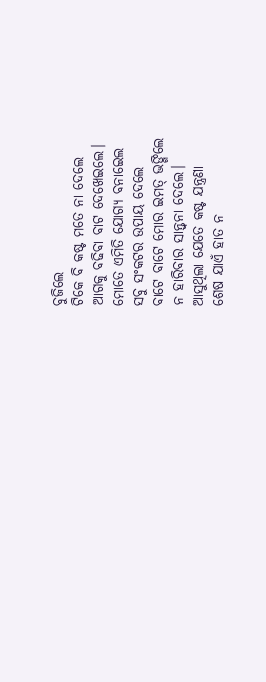ବୁଜିଲେ
ଟିକେ ବି କଷ୍ଟ ମତେ ନା ଦେଲେ
ଆଗକୁ ବଢିବା ବାଟ ଦେଖେଇଲେ।
ମୋତେ ଏମିତି ଯୋଗ୍ୟ ବନାଇେଲ
ସବୁ ସଂକଟର ଉପାୟ ଦେଲେ
ବାଟେ ବାଟେ ମୋର ଇମତ୍ ଭଙ୍ଗିଲେ
ନ ହାରିବାର ସାନ୍ତ୍ବନା ଦେଲେ।
ଆସୁଥିଲା ଯେତେ କଷ୍ଟ ଯନ୍ତ୍ରଣା
ଶେଷ ଯାଏଁ ହାତ ନ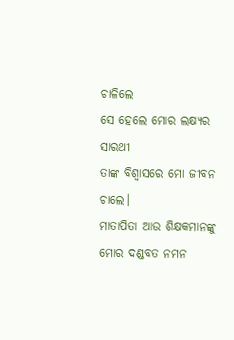ଚାଳିଲେ
ସେ ହେଲେ ମୋର ଲକ୍ଷ୍ଯର ସାରଥୀ
ତାଙ୍କ ବିଶ୍ବାସରେ ମୋ ଜୀବନ ଚାଲେ।
ମାତାପିତା ଆଉ ଶିକ୍ଷକମାନଙ୍କୁ
ମୋର ଦଣ୍ଡବତ ନମନ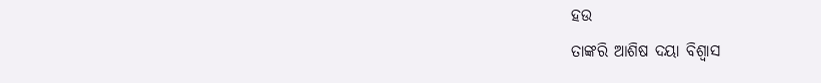ହଉ
ତାଙ୍କରି ଆଶିଷ ଦୟା ବିଶ୍ବାସ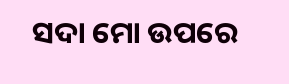ସଦା ମୋ ଉପରେ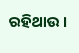ରହିଥାଉ ।